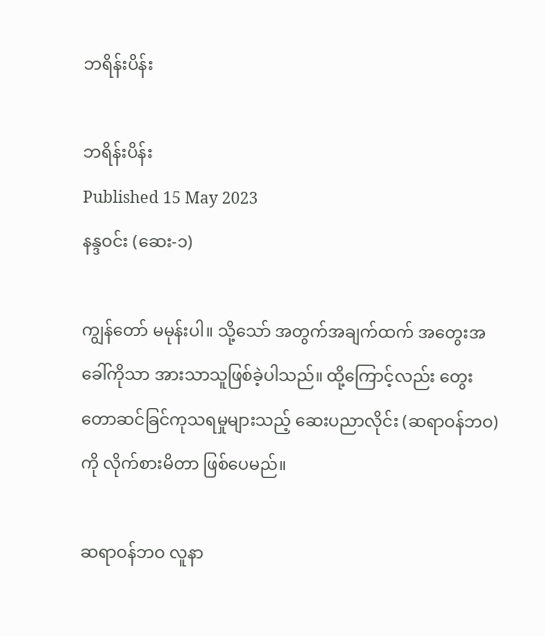ဘရိန်းပိန်း

ဘရိန်းပိန်း
Published 15 May 2023
နန္ဒဝင်း (ဆေး-၁)

ကျွန်တော် မမုန်းပါ။ သို့သော် အတွက်အချက်ထက် အတွေးအခေါ်ကိုသာ အားသာသူဖြစ်ခဲ့ပါသည်။ ထို့ကြောင့်လည်း တွေးတောဆင်ခြင်ကုသရမှုများသည့် ဆေးပညာလိုင်း (ဆရာဝန်ဘဝ)ကို လိုက်စားမိတာ ဖြစ်ပေမည်။

ဆရာဝန်ဘဝ လူနာ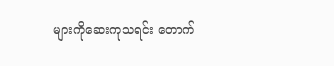များကိုဆေးကုသရင်း တောက်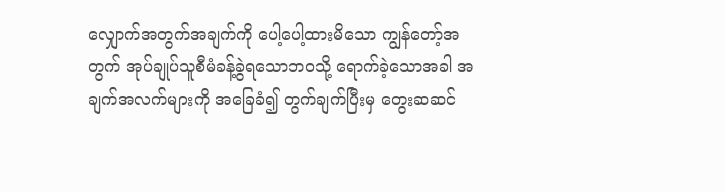လျှောက်အတွက်အချက်ကို ပေါ့ပေါ့ထားမိသော ကျွန်တော့်အတွက် အုပ်ချုပ်သူစီမံခန့်ခွဲရသောဘဝသို့ ရောက်ခဲ့သောအခါ အချက်အလက်များကို အခြေခံ၍ တွက်ချက်ပြီးမှ တွေးဆဆင်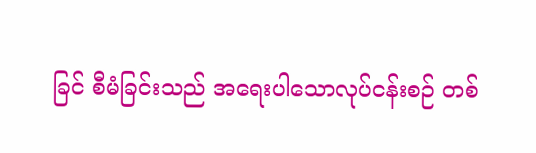ခြင် စီမံခြင်းသည် အရေးပါသောလုပ်ငန်းစဉ် တစ်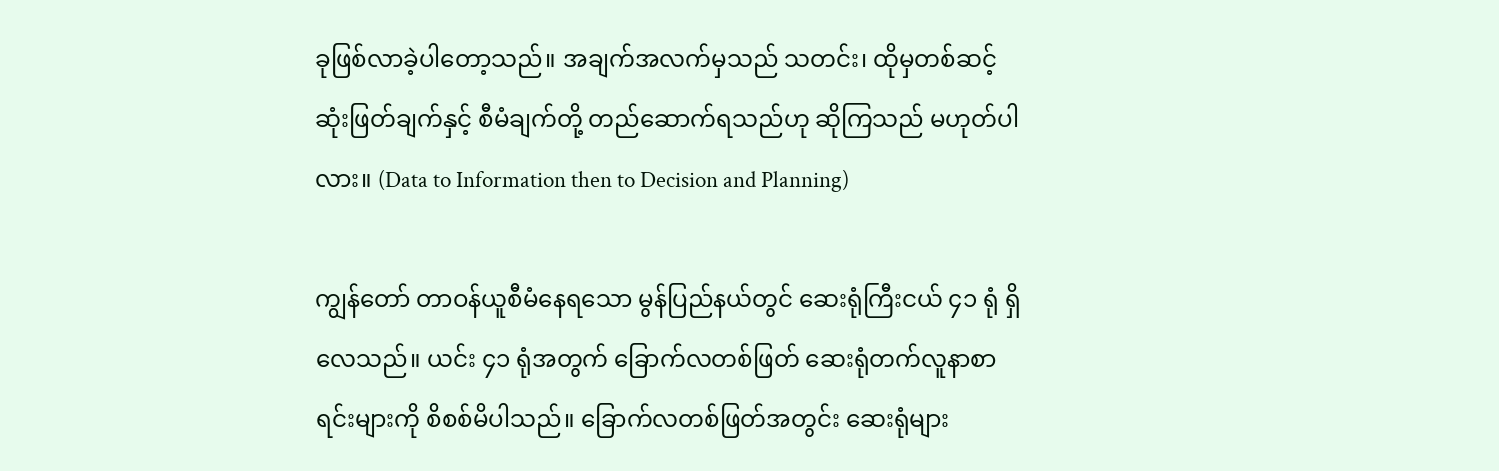ခုဖြစ်လာခဲ့ပါတော့သည်။ အချက်အလက်မှသည် သတင်း၊ ထိုမှတစ်ဆင့် ဆုံးဖြတ်ချက်နှင့် စီမံချက်တို့ တည်ဆောက်ရသည်ဟု ဆိုကြသည် မဟုတ်ပါလား။ (Data to Information then to Decision and Planning)

ကျွန်တော် တာဝန်ယူစီမံနေရသော မွန်ပြည်နယ်တွင် ဆေးရုံကြီးငယ် ၄၁ ရုံ ရှိလေသည်။ ယင်း ၄၁ ရုံအတွက် ခြောက်လတစ်ဖြတ် ဆေးရုံတက်လူနာစာရင်းများကို စိစစ်မိပါသည်။ ခြောက်လတစ်ဖြတ်အတွင်း ဆေးရုံများ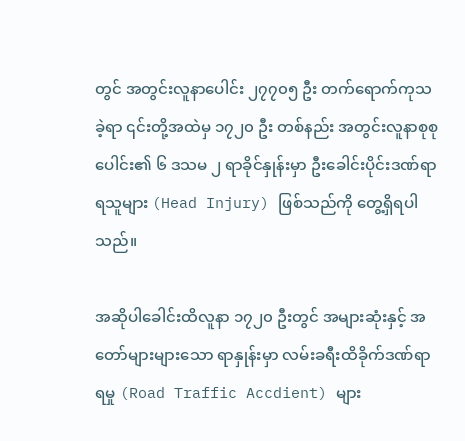တွင် အတွင်းလူနာပေါင်း ၂၇၇၀၅ ဦး တက်ရောက်ကုသခဲ့ရာ ၎င်းတို့အထဲမှ ၁၇၂၀ ဦး တစ်နည်း အတွင်းလူနာစုစုပေါင်း၏ ၆ ဒသမ ၂ ရာခိုင်နှုန်းမှာ ဦးခေါင်းပိုင်းဒဏ်ရာရသူများ (Head Injury) ဖြစ်သည်ကို တွေ့ရှိရပါသည်။

အဆိုပါခေါင်းထိလူနာ ၁၇၂၀ ဦးတွင် အများဆုံးနှင့် အတော်များများသော ရာနှုန်းမှာ လမ်းခရီးထိခိုက်ဒဏ်ရာရမှု (Road Traffic Accdient) များ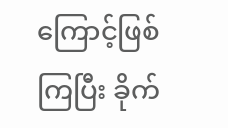ကြောင့်ဖြစ်ကြပြီး ခိုက်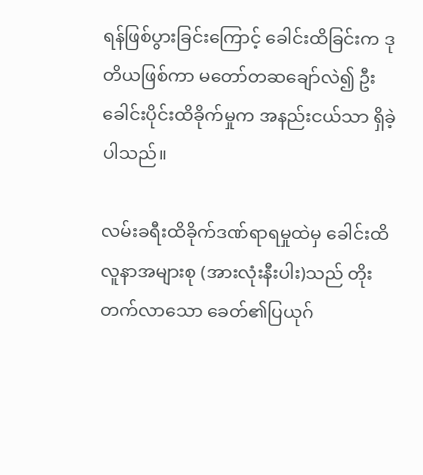ရန်ဖြစ်ပွားခြင်းကြောင့် ခေါင်းထိခြင်းက ဒုတိယဖြစ်ကာ မတော်တဆချော်လဲ၍ ဦးခေါင်းပိုင်းထိခိုက်မှုက အနည်းငယ်သာ ရှိခဲ့ပါသည်။

လမ်းခရီးထိခိုက်ဒဏ်ရာရမှုထဲမှ ခေါင်းထိလူနာအများစု (အားလုံးနီးပါး)သည် တိုးတက်လာသော ခေတ်၏ပြယုဂ်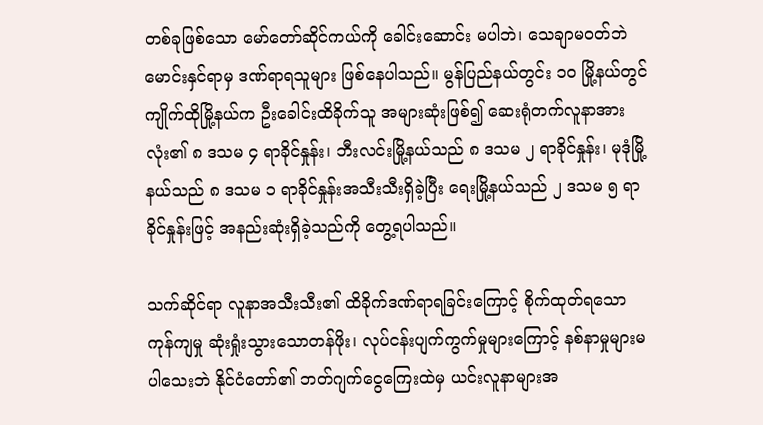တစ်ခုဖြစ်သော မော်တော်ဆိုင်ကယ်ကို ခေါင်းဆောင်း မပါဘဲ၊ သေချာမဝတ်ဘဲ မောင်းနှင်ရာမှ ဒဏ်ရာရသူများ ဖြစ်နေပါသည်။ မွန်ပြည်နယ်တွင်း ၁၀ မြို့နယ်တွင် ကျိုက်ထိုမြို့နယ်က ဦးခေါင်းထိခိုက်သူ အများဆုံးဖြစ်၍ ဆေးရုံတက်လူနာအားလုံး၏ ၈ ဒသမ ၄ ရာခိုင်နှုန်း၊ ဘီးလင်းမြို့နယ်သည် ၈ ဒသမ ၂ ရာခိုင်နှုန်း၊ မုဒုံမြို့နယ်သည် ၈ ဒသမ ၁ ရာခိုင်နှုန်းအသီးသီးရှိခဲ့ပြီး ရေးမြို့နယ်သည် ၂ ဒသမ ၅ ရာခိုင်နှုန်းဖြင့် အနည်းဆုံးရှိခဲ့သည်ကို တွေ့ရပါသည်။

သက်ဆိုင်ရာ လူနာအသီးသီး၏ ထိခိုက်ဒဏ်ရာရခြင်းကြောင့် စိုက်ထုတ်ရသော ကုန်ကျမှု ဆုံးရှုံးသွားသောတန်ဖိုး၊ လုပ်ငန်းပျက်ကွက်မှုများကြောင့် နစ်နာမှုများမပါသေးဘဲ နိုင်ငံတော်၏ ဘတ်ဂျက်ငွေကြေးထဲမှ ယင်းလူနာများအ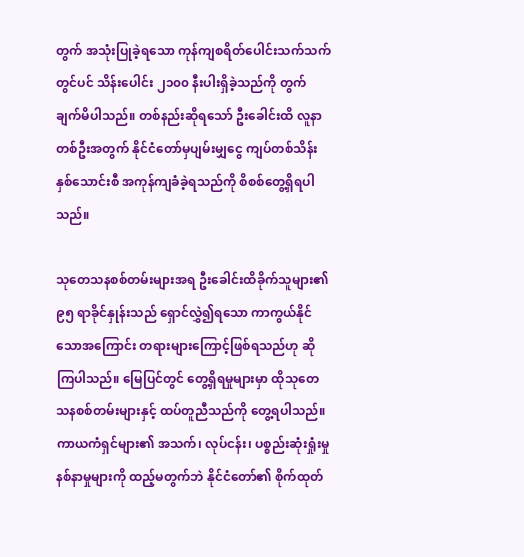တွက် အသုံးပြုခဲ့ရသော ကုန်ကျစရိတ်ပေါင်းသက်သက်တွင်ပင် သိန်းပေါင်း ၂၁၀၀ နီးပါးရှိခဲ့သည်ကို တွက်ချက်မိပါသည်။ တစ်နည်းဆိုရသော် ဦးခေါင်းထိ လူနာတစ်ဦးအတွက် နိုင်ငံတော်မှပျမ်းမျှငွေ ကျပ်တစ်သိန်းနှစ်သောင်းစီ အကုန်ကျခံခဲ့ရသည်ကို စိစစ်တွေ့ရှိရပါသည်။

သုတေသနစစ်တမ်းများအရ ဦးခေါင်းထိခိုက်သူများ၏ ၉၅ ရာခိုင်နှုန်းသည် ရှောင်လွှဲ၍ရသော ကာကွယ်နိုင်သောအကြောင်း တရားများကြောင့်ဖြစ်ရသည်ဟု ဆိုကြပါသည်။ မြေပြင်တွင် တွေ့ရှိရမှုများမှာ ထိုသုတေသနစစ်တမ်းများနှင့် ထပ်တူညီသည်ကို တွေ့ရပါသည်။ ကာယကံရှင်များ၏ အသက်၊ လုပ်ငန်း၊ ပစ္စည်းဆုံးရှုံးမှုနစ်နာမှုများကို ထည့်မတွက်ဘဲ နိုင်ငံတော်၏ စိုက်ထုတ်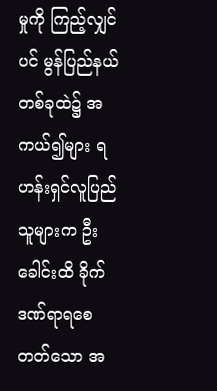မှုကို ကြည့်လျှင်ပင် မွန်ပြည်နယ်တစ်ခုထဲ၌ အကယ်၍များ ရဟန်းရှင်လူပြည်သူများက ဦးခေါင်းထိ ခိုက်ဒဏ်ရာရစေတတ်သော အ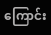ကြောင်း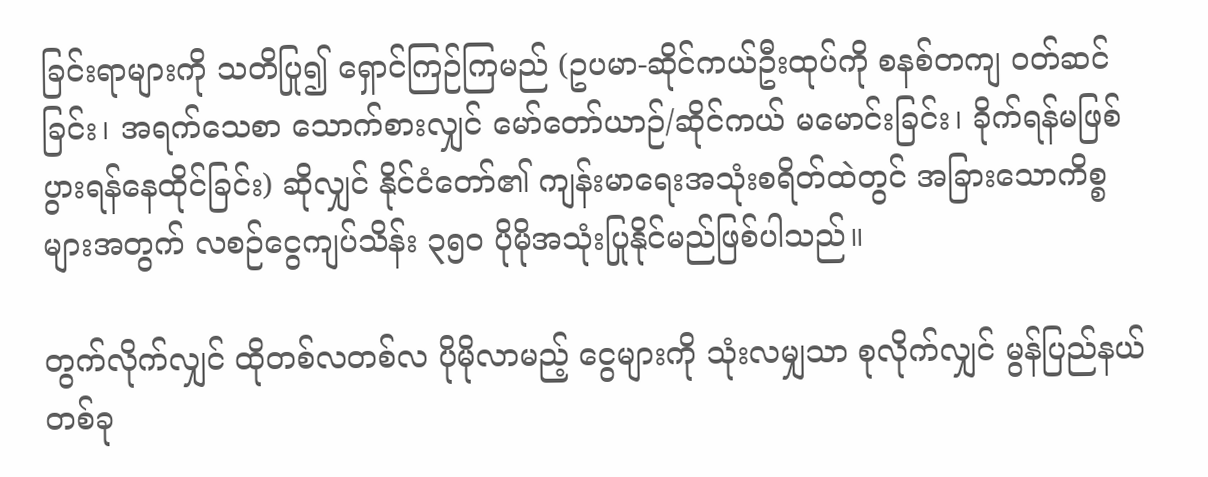ခြင်းရာများကို သတိပြု၍ ရှောင်ကြဉ်ကြမည် (ဥပမာ-ဆိုင်ကယ်ဦးထုပ်ကို စနစ်တကျ ဝတ်ဆင်ခြင်း၊ အရက်သေစာ သောက်စားလျှင် မော်တော်ယာဉ်/ဆိုင်ကယ် မမောင်းခြင်း၊ ခိုက်ရန်မဖြစ်ပွားရန်နေထိုင်ခြင်း) ဆိုလျှင် နိုင်ငံတော်၏ ကျန်းမာရေးအသုံးစရိတ်ထဲတွင် အခြားသောကိစ္စများအတွက် လစဉ်ငွေကျပ်သိန်း ၃၅၀ ပိုမိုအသုံးပြုနိုင်မည်ဖြစ်ပါသည်။

တွက်လိုက်လျှင် ထိုတစ်လတစ်လ ပိုမိုလာမည့် ငွေများကို သုံးလမျှသာ စုလိုက်လျှင် မွန်ပြည်နယ်တစ်ခု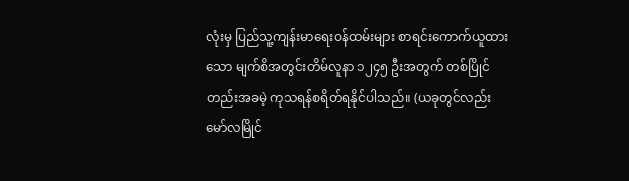လုံးမှ ပြည်သူ့ကျန်းမာရေးဝန်ထမ်းများ စာရင်းကောက်ယူထားသော မျက်စိအတွင်းတိမ်လူနာ ၁၂၄၅ ဦးအတွက် တစ်ပြိုင်တည်းအခမဲ့ ကုသရန်စရိတ်ရနိုင်ပါသည်။ (ယခုတွင်လည်း မော်လမြိုင်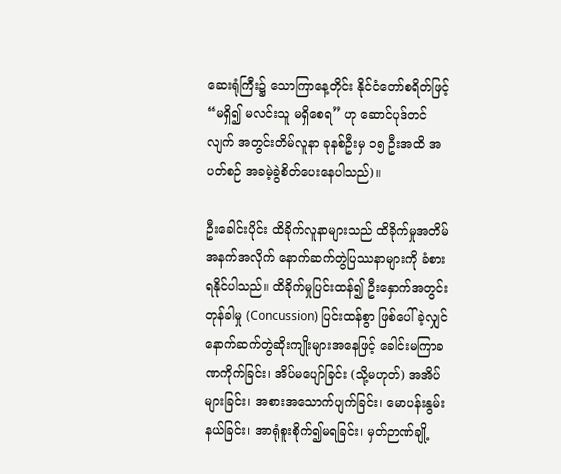ဆေးရုံကြီး၌ သောကြာနေ့တိုင်း နိုင်ငံတော်စရိတ်ဖြင့် “မရှိ၍ မလင်းသူ မရှိစေရ” ဟု ဆောင်ပုဒ်တင်လျက် အတွင်းတိမ်လူနာ ခုနစ်ဦးမှ ၁၅ ဦးအထိ အပတ်စဉ် အခမဲ့ခွဲစိတ်ပေးနေပါသည်)။

ဦးခေါင်းပိုင်း ထိခိုက်လူနာများသည် ထိခိုက်မှုအတိမ်အနက်အလိုက် နောက်ဆက်တွဲပြဿနာများကို ခံစားရနိုင်ပါသည်။ ထိခိုက်မှုပြင်းထန်၍ ဦးနှောက်အတွင်းတုန်ခါမှု (Concussion) ပြင်းထန်စွာ ဖြစ်ပေါ်ခဲ့လျှင် နောက်ဆက်တွဲဆိုးကျိုးများအနေဖြင့် ခေါင်းမကြာခဏကိုက်ခြင်း၊ အိပ်မပျော်ခြင်း (သို့မဟုတ်) အအိပ်များခြင်း၊ အစားအသောက်ပျက်ခြင်း၊ မောပန်းနွမ်းနယ်ခြင်း၊ အာရုံစူးစိုက်၍မရခြင်း၊ မှတ်ဉာဏ်ချို့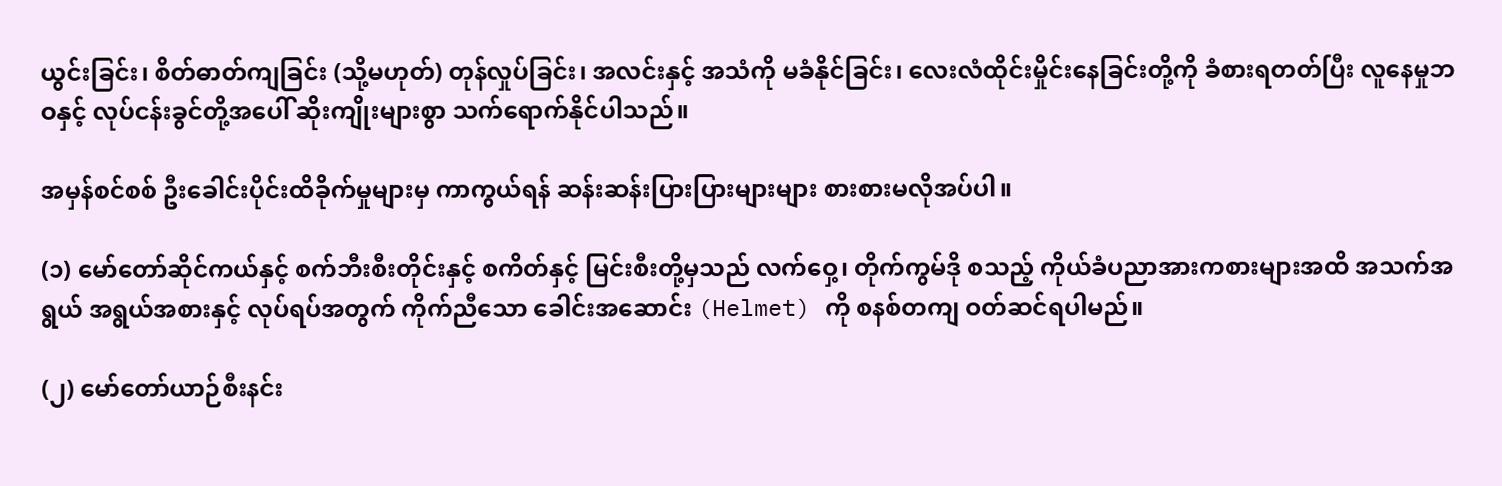ယွင်းခြင်း၊ စိတ်ဓာတ်ကျခြင်း (သို့မဟုတ်) တုန်လှုပ်ခြင်း၊ အလင်းနှင့် အသံကို မခံနိုင်ခြင်း၊ လေးလံထိုင်းမှိုင်းနေခြင်းတို့ကို ခံစားရတတ်ပြီး လူနေမှုဘဝနှင့် လုပ်ငန်းခွင်တို့အပေါ် ဆိုးကျိုးများစွာ သက်‌ရောက်နိုင်ပါသည်။

အမှန်စင်စစ် ဦးခေါင်းပိုင်းထိခိုက်မှုများမှ ကာကွယ်ရန် ဆန်းဆန်းပြားပြားများများ စားစားမလိုအပ်ပါ။

(၁) မော်တော်ဆိုင်ကယ်နှင့် စက်ဘီးစီးတိုင်းနှင့် စကိတ်နှင့် မြင်းစီးတို့မှသည် လက်ဝှေ့၊ တိုက်ကွမ်ဒို စသည့် ကိုယ်ခံပညာအားကစားများအထိ အသက်အရွယ် အရွယ်အစားနှင့် လုပ်ရပ်အတွက် ကိုက်ညီသော ခေါင်းအဆောင်း (Helmet) ကို စနစ်တကျ ဝတ်ဆင်ရပါမည်။

(၂) မော်တော်ယာဉ်စီးနင်း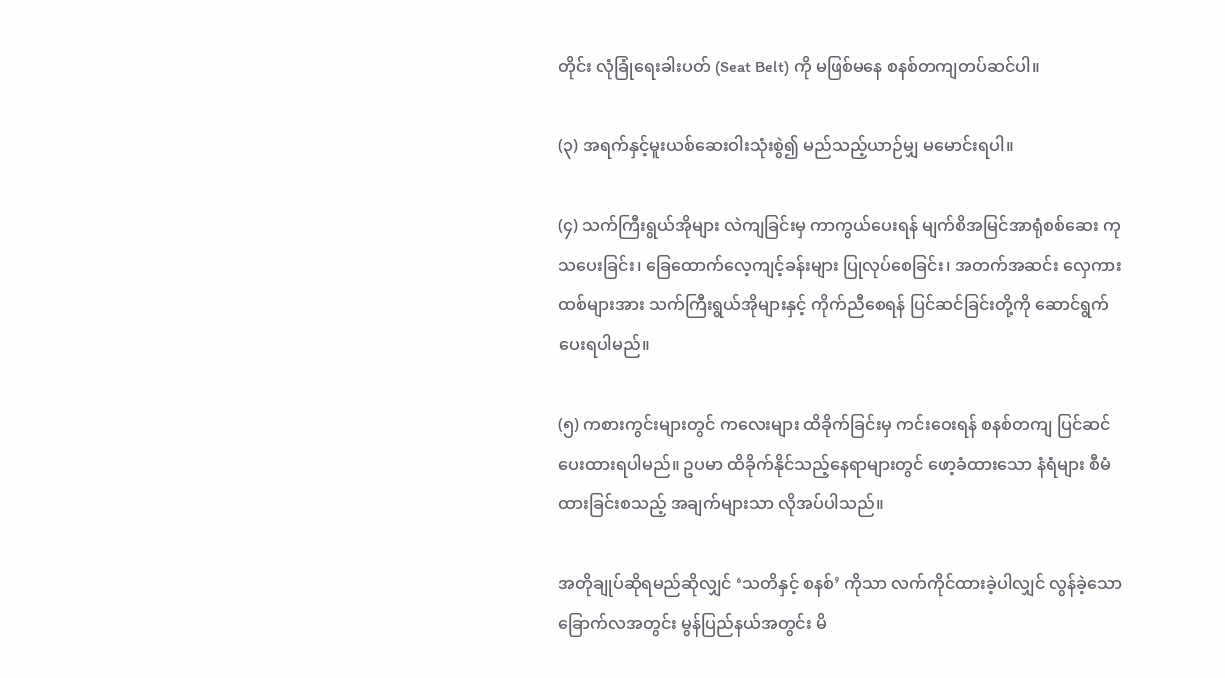တိုင်း လုံခြုံရေးခါးပတ် (Seat Belt) ကို မဖြစ်မနေ စနစ်တကျတပ်ဆင်ပါ။

(၃) အရက်နှင့်မူးယစ်ဆေးဝါးသုံးစွဲ၍ မည်သည့်ယာဉ်မျှ မမောင်းရပါ။

(၄) သက်ကြီးရွယ်အိုများ လဲကျခြင်းမှ ကာကွယ်ပေးရန် မျက်စိအမြင်အာရုံစစ်ဆေး ကုသပေးခြင်း၊ ခြေထောက်လေ့ကျင့်ခန်းများ ပြုလုပ်စေခြင်း၊ အတက်အဆင်း လှေကားထစ်များအား သက်ကြီးရွယ်အိုများနှင့် ကိုက်ညီစေရန် ပြင်ဆင်ခြင်းတို့ကို ဆောင်ရွက်ပေးရပါမည်။

(၅) ကစားကွင်းများတွင် ကလေးများ ထိခိုက်ခြင်းမှ ကင်းဝေးရန် စနစ်တကျ ပြင်ဆင်ပေးထားရပါမည်။ ဥပမာ ထိခိုက်နိုင်သည့်နေရာများတွင် ဖော့ခံထားသော နံရံများ စီမံထားခြင်းစသည့် အချက်များသာ လိုအပ်ပါသည်။

အတိုချုပ်ဆိုရမည်ဆိုလျှင် ‘သတိနှင့် စနစ်’ ကိုသာ လက်ကိုင်ထားခဲ့ပါလျှင် လွန်ခဲ့သော ခြောက်လအတွင်း မွန်ပြည်နယ်အတွင်း မိ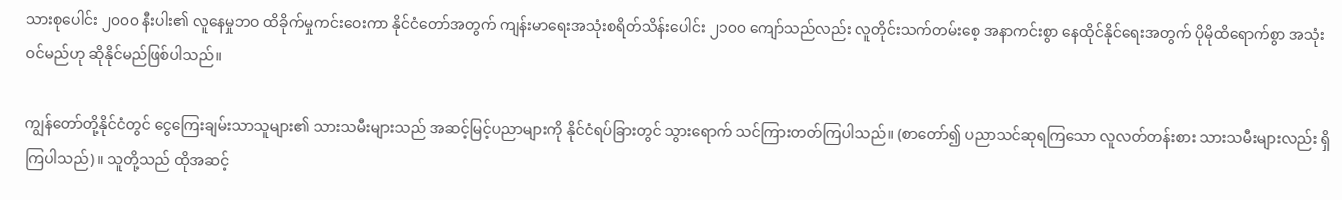သားစုပေါင်း ၂၀၀၀ နီးပါး၏ လူနေမှုဘဝ ထိခိုက်မှုကင်းဝေးကာ နိုင်ငံတော်အတွက် ကျန်းမာရေးအသုံးစရိတ်သိန်းပေါင်း ၂၁၀၀ ကျော်သည်လည်း လူတိုင်းသက်တမ်းစေ့ အနာကင်းစွာ နေထိုင်နိုင်ရေးအတွက် ပိုမိုထိရောက်စွာ အသုံးဝင်မည်ဟု ဆိုနိုင်မည်ဖြစ်ပါသည်။

ကျွန်တော်တို့နိုင်ငံတွင် ငွေကြေးချမ်းသာသူများ၏ သားသမီးများသည် အဆင့်မြင့်ပညာများကို နိုင်ငံရပ်ခြားတွင် သွားရောက် သင်ကြားတတ်ကြပါသည်။ (စာတော်၍ ပညာသင်ဆုရကြသော လူလတ်တန်းစား သားသမီးများလည်း ရှိကြပါသည်)။ သူတို့သည် ထိုအဆင့်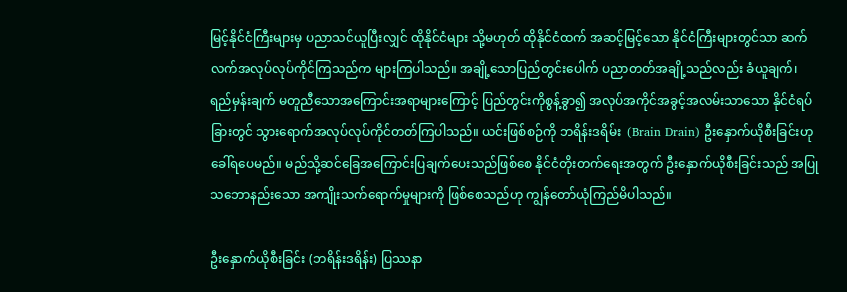မြင့်နိုင်ငံကြီးများမှ ပညာသင်ယူပြီးလျှင် ထိုနိုင်ငံများ သို့မဟုတ် ထိုနိုင်ငံထက် အဆင့်မြင့်သော နိုင်ငံကြီးများတွင်သာ ဆက်လက်အလုပ်လုပ်ကိုင်ကြသည်က များကြပါသည်။ အချို့သောပြည်တွင်းပေါက် ပညာတတ်အချို့သည်လည်း ခံယူချက်၊ ရည်မှန်းချက် မတူညီသောအကြောင်းအရာများကြောင့် ပြည်တွင်းကိုစွန့်ခွာ၍ အလုပ်အကိုင်အခွင့်အလမ်းသာသော နိုင်ငံရပ်ခြားတွင် သွားရောက်အလုပ်လုပ်ကိုင်တတ်ကြပါသည်။ ယင်းဖြစ်စဉ်ကို ဘရိန်းဒရိမ်း  (Brain Drain) ဦးနှောက်ယိုစီးခြင်းဟု ခေါ်ရပေမည်။ မည်သို့ဆင်ခြေအကြောင်းပြချက်ပေးသည်ဖြစ်စေ နိုင်ငံတိုးတက်ရေးအတွက် ဦးနှောက်ယိုစီးခြင်းသည် အပြုသဘောနည်းသော အကျိုးသက်ရောက်မှုများကို ဖြစ်စေသည်ဟု ကျွန်တော်ယုံကြည်မိပါသည်။

ဦးနှောက်ယိုစီးခြင်း (ဘရိန်းဒရိန်း) ပြဿနာ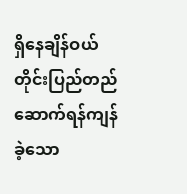ရှိနေချိန်ဝယ် တိုင်းပြည်တည်ဆောက်ရန်ကျန်ခဲ့သော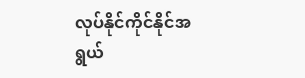လုပ်နိုင်ကိုင်နိုင်အရွယ်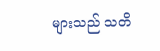များသည် သတိ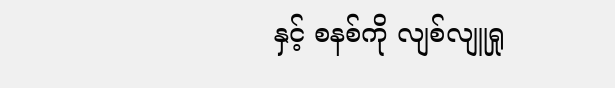နှင့် စနစ်ကို လျစ်လျူရှု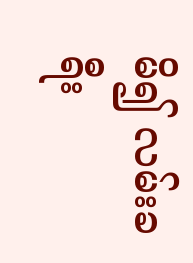မိ၍ လမ်းခရီး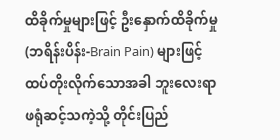ထိခိုက်မှုများဖြင့် ဦးနှောက်ထိခိုက်မှု (ဘရိန်းပိန်း-Brain Pain) များဖြင့် ထပ်တိုးလိုက်သောအခါ ဘူးလေးရာ ဖရုံဆင့်သကဲ့သို့ တိုင်းပြည်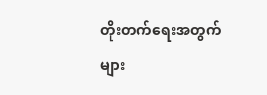တိုးတက်ရေးအတွက် များ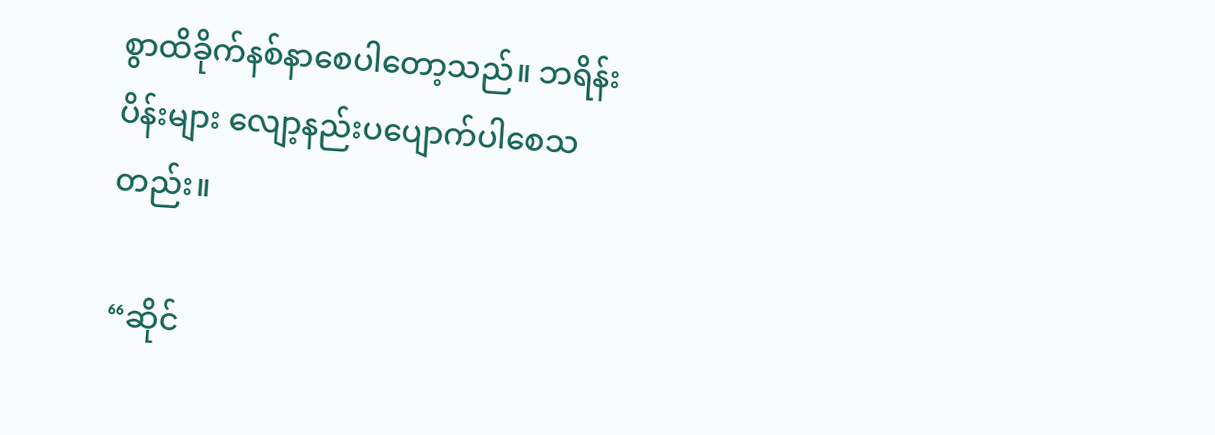စွာထိခိုက်နစ်နာစေပါတော့သည်။ ဘရိန်းပိန်းများ လျော့နည်းပပျောက်ပါစေသတည်း။

“ဆိုင်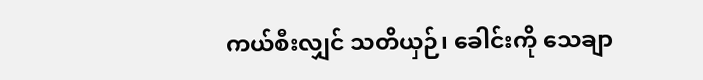ကယ်စီးလျှင် သတိယှဉ်၊ ခေါင်းကို သေချာ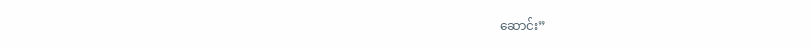ဆောင်း”